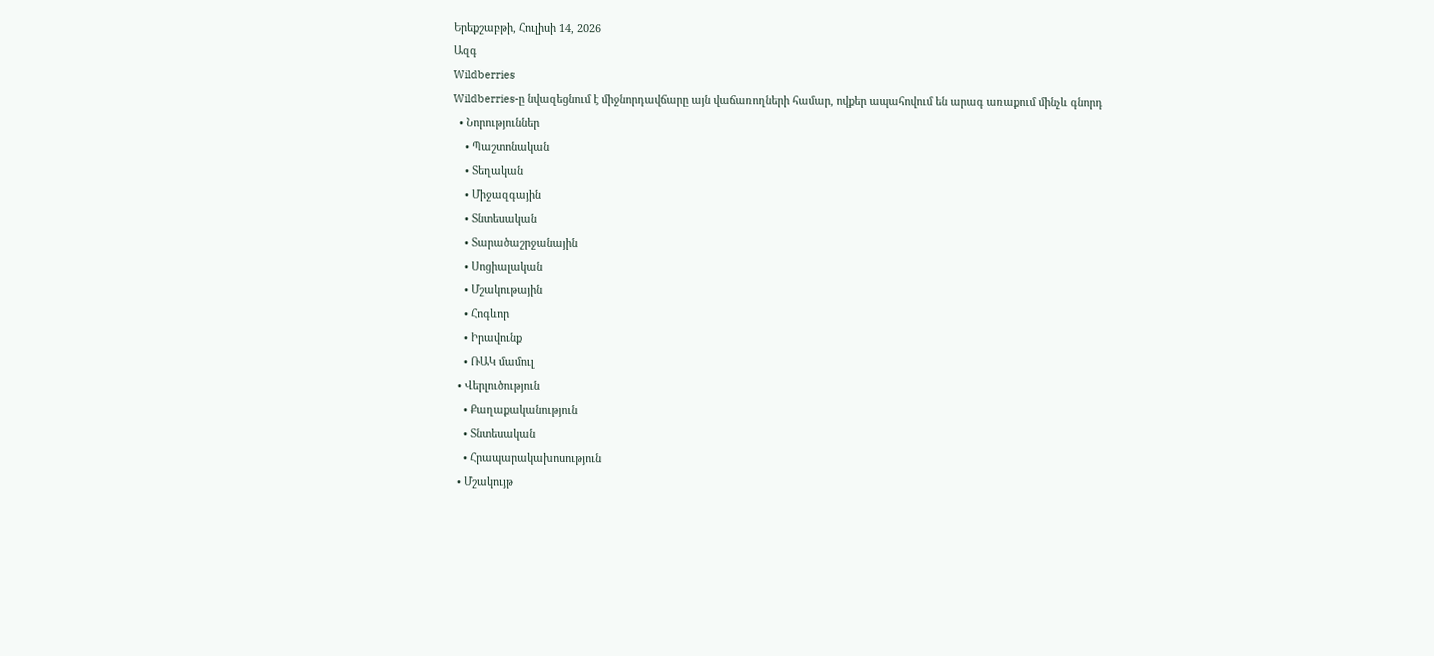Երեքշաբթի, Հուլիսի 14, 2026
Ազգ
Wildberries
Wildberries-ը նվազեցնում է միջնորդավճարը այն վաճառողների համար, ովքեր ապահովում են արագ առաքում մինչև գնորդ
  • Նորություններ
    • Պաշտոնական
    • Տեղական
    • Միջազգային
    • Տնտեսական
    • Տարածաշրջանային
    • Սոցիալական
    • Մշակութային
    • Հոգևոր
    • Իրավունք
    • ՌԱԿ մամուլ
  • Վերլուծություն
    • Քաղաքականություն
    • Տնտեսական
    • Հրապարակախոսություն
  • Մշակույթ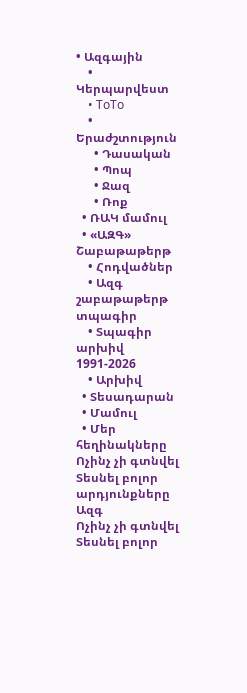• Ազգային
    • Կերպարվեստ
    • ToTo
    • Երաժշտություն
      • Դասական
      • Պոպ
      • Ջազ
      • Ռոք
  • ՌԱԿ մամուլ
  • «ԱԶԳ» Շաբաթաթերթ
    • Հոդվածներ
    • Ազգ շաբաթաթերթ տպագիր
    • Տպագիր արխիվ 1991-2026
    • Արխիվ
  • Տեսադարան
  • Մամուլ
  • Մեր հեղինակները
Ոչինչ չի գտնվել
Տեսնել բոլոր արդյունքները
Ազգ
Ոչինչ չի գտնվել
Տեսնել բոլոր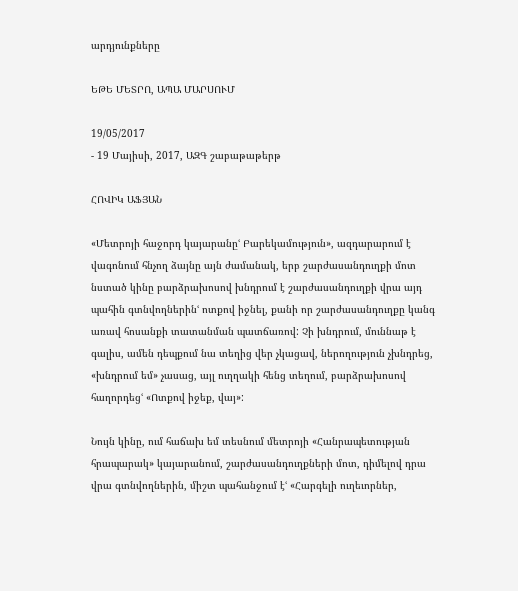արդյունքները

ԵԹԵ ՄԵՏՐՈ, ԱՊԱ ՄԱՐՍՈՒՄ

19/05/2017
- 19 Մայիսի, 2017, ԱԶԳ շաբաթաթերթ

ՀՈՎԻԿ ԱՖՅԱՆ

«Մետրոյի հաջորդ կայարանըՙ Բարեկամություն», ազդարարում է վագոնում հնչող ձայնը այն ժամանակ, երբ շարժասանդուղքի մոտ նստած կինը բարձրախոսով խնդրում է շարժասանդուղքի վրա այդ պահին գտնվողներինՙ ոտքով իջնել, քանի որ շարժասանդուղքը կանգ առավ հոսանքի տատանման պատճառով: Չի խնդրում, մուննաթ է գալիս, ամեն դեպքում նա տեղից վեր չկացավ, ներողություն չխնդրեց, «խնդրում եմ» չասաց, այլ ուղղակի հենց տեղում, բարձրախոսով հաղորդեցՙ «Ոտքով իջեք, վայ»:

Նույն կինը, ում հաճախ եմ տեսնում մետրոյի «Հանրապետության հրապարակ» կայարանում, շարժասանդուղքների մոտ, դիմելով դրա վրա գտնվողներին, միշտ պահանջում էՙ «Հարգելի ուղեւորներ,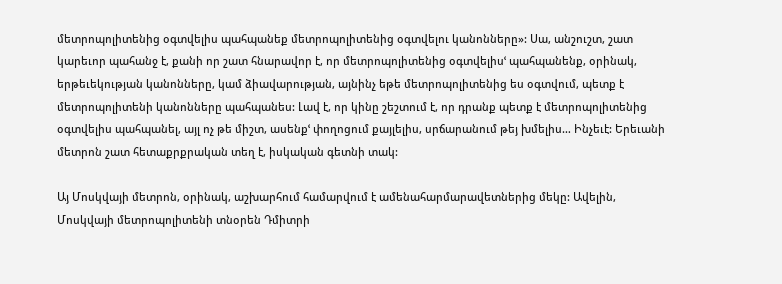մետրոպոլիտենից օգտվելիս պահպանեք մետրոպոլիտենից օգտվելու կանոնները»: Սա, անշուշտ, շատ կարեւոր պահանջ է, քանի որ շատ հնարավոր է, որ մետրոպոլիտենից օգտվելիսՙ պահպանենք, օրինակ, երթեւեկության կանոնները, կամ ձիավարության, այնինչ եթե մետրոպոլիտենից ես օգտվում, պետք է մետրոպոլիտենի կանոնները պահպանես: Լավ է, որ կինը շեշտում է, որ դրանք պետք է մետրոպոլիտենից օգտվելիս պահպանել, այլ ոչ թե միշտ, ասենքՙ փողոցում քայլելիս, սրճարանում թեյ խմելիս… Ինչեւէ: Երեւանի մետրոն շատ հետաքրքրական տեղ է, իսկական գետնի տակ:

Այ Մոսկվայի մետրոն, օրինակ, աշխարհում համարվում է ամենահարմարավետներից մեկը: Ավելին, Մոսկվայի մետրոպոլիտենի տնօրեն Դմիտրի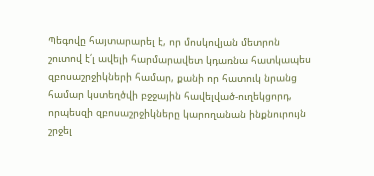Պեգովը հայտարարել է, որ մոսկովյան մետրոն շուտով է՛լ ավելի հարմարավետ կդառնա հատկապես զբոսաշրջիկների համար, քանի որ հատուկ նրանց համար կստեղծվի բջջային հավելված-ուղեկցորդ, որպեսզի զբոսաշրջիկները կարողանան ինքնուրույն շրջել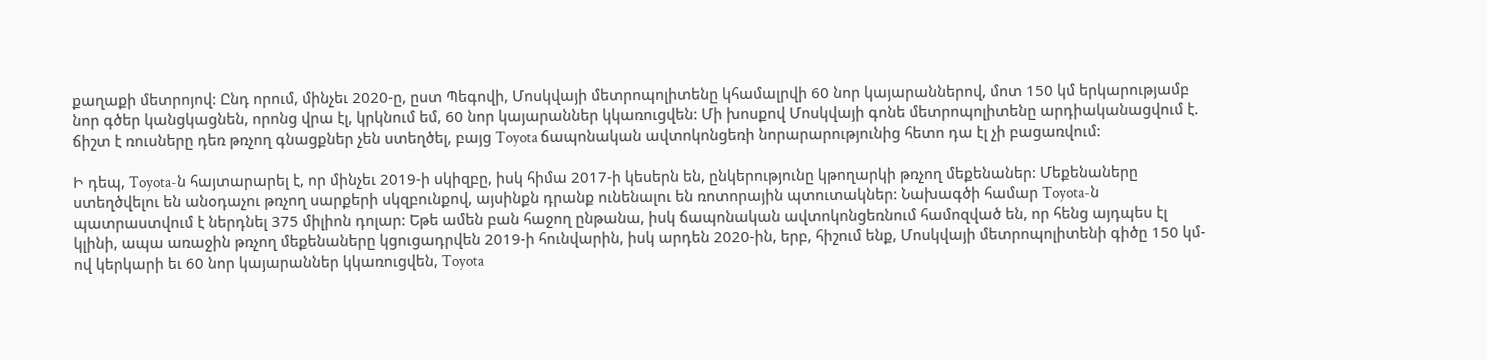քաղաքի մետրոյով: Ընդ որում, մինչեւ 2020-ը, ըստ Պեգովի, Մոսկվայի մետրոպոլիտենը կհամալրվի 60 նոր կայարաններով, մոտ 150 կմ երկարությամբ նոր գծեր կանցկացնեն, որոնց վրա էլ, կրկնում եմ, 60 նոր կայարաններ կկառուցվեն: Մի խոսքով Մոսկվայի գոնե մետրոպոլիտենը արդիականացվում է. ճիշտ է ռուսները դեռ թռչող գնացքներ չեն ստեղծել, բայց Toyota ճապոնական ավտոկոնցեռի նորարարությունից հետո դա էլ չի բացառվում:

Ի դեպ, Toyota-ն հայտարարել է, որ մինչեւ 2019-ի սկիզբը, իսկ հիմա 2017-ի կեսերն են, ընկերությունը կթողարկի թռչող մեքենաներ: Մեքենաները ստեղծվելու են անօդաչու թռչող սարքերի սկզբունքով, այսինքն դրանք ունենալու են ռոտորային պտուտակներ: Նախագծի համար Toyota-ն պատրաստվում է ներդնել 375 միլիոն դոլար: Եթե ամեն բան հաջող ընթանա, իսկ ճապոնական ավտոկոնցեռնում համոզված են, որ հենց այդպես էլ կլինի, ապա առաջին թռչող մեքենաները կցուցադրվեն 2019-ի հունվարին, իսկ արդեն 2020-ին, երբ, հիշում ենք, Մոսկվայի մետրոպոլիտենի գիծը 150 կմ-ով կերկարի եւ 60 նոր կայարաններ կկառուցվեն, Toyota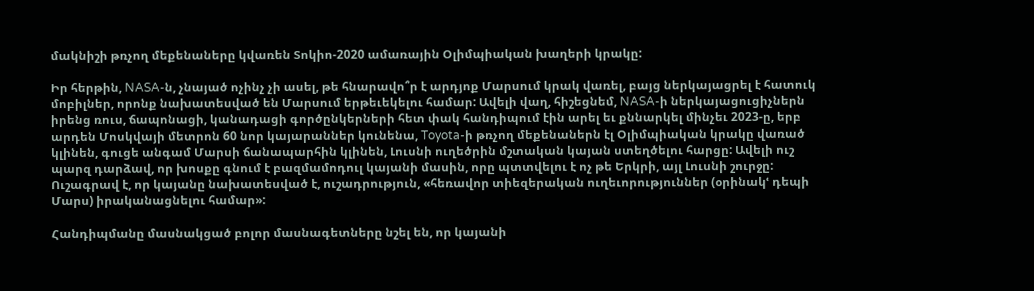մակնիշի թռչող մեքենաները կվառեն Տոկիո-2020 ամառային Օլիմպիական խաղերի կրակը:

Իր հերթին, NASA-ն, չնայած ոչինչ չի ասել, թե հնարավո՞ր է արդյոք Մարսում կրակ վառել, բայց ներկայացրել է հատուկ մոբիլներ, որոնք նախատեսված են Մարսում երթեւեկելու համար: Ավելի վաղ, հիշեցնեմ, NASA-ի ներկայացուցիչներն իրենց ռուս, ճապոնացի, կանադացի գործընկերների հետ փակ հանդիպում էին արել եւ քննարկել մինչեւ 2023-ը, երբ արդեն Մոսկվայի մետրոն 60 նոր կայարաններ կունենա, Toyota-ի թռչող մեքենաներն էլ Օլիմպիական կրակը վառած կլինեն, գուցե անգամ Մարսի ճանապարհին կլինեն, Լուսնի ուղեծրին մշտական կայան ստեղծելու հարցը: Ավելի ուշ պարզ դարձավ, որ խոսքը գնում է բազմամոդուլ կայանի մասին, որը պտտվելու է ոչ թե Երկրի, այլ Լուսնի շուրջը: Ուշագրավ է, որ կայանը նախատեսված է, ուշադրություն, «հեռավոր տիեզերական ուղեւորություններ (օրինակՙ դեպի Մարս) իրականացնելու համար»:

Հանդիպմանը մասնակցած բոլոր մասնագետները նշել են, որ կայանի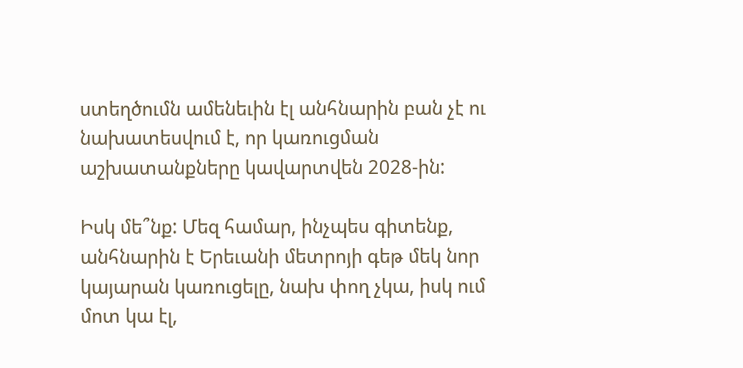ստեղծումն ամենեւին էլ անհնարին բան չէ ու նախատեսվում է, որ կառուցման աշխատանքները կավարտվեն 2028-ին:

Իսկ մե՞նք: Մեզ համար, ինչպես գիտենք, անհնարին է Երեւանի մետրոյի գեթ մեկ նոր կայարան կառուցելը, նախ փող չկա, իսկ ում մոտ կա էլ,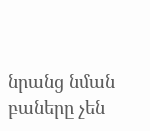նրանց նման բաները չեն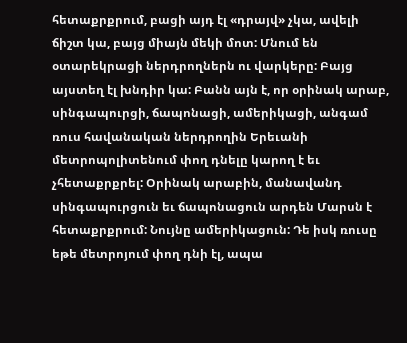հետաքրքրում, բացի այդ էլ «դրայվ» չկա, ավելի ճիշտ կա, բայց միայն մեկի մոտ: Մնում են օտարեկրացի ներդրողներն ու վարկերը: Բայց այստեղ էլ խնդիր կա: Բանն այն է, որ օրինակ արաբ, սինգապուրցի, ճապոնացի, ամերիկացի, անգամ ռուս հավանական ներդրողին Երեւանի մետրոպոլիտենում փող դնելը կարող է եւ չհետաքրքրել: Օրինակ արաբին, մանավանդ սինգապուրցուն եւ ճապոնացուն արդեն Մարսն է հետաքրքրում: Նույնը ամերիկացուն: Դե իսկ ռուսը եթե մետրոյում փող դնի էլ, ապա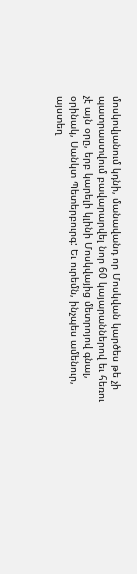մոսկովյանում կդնի, մանավանդ որ Մոսկվան կարծես թե չի պատրաստվում բավարարվել նոր 60 կայարաններով եւ հեռու չէ այն օրը, երբ կարելի կլինի Մոսկվայից մետրոյով գնալ, օրինակ, Սանկտ Պետերբուրգ: Եւ ուրեմն, ինչպես ամենուր, այստեղ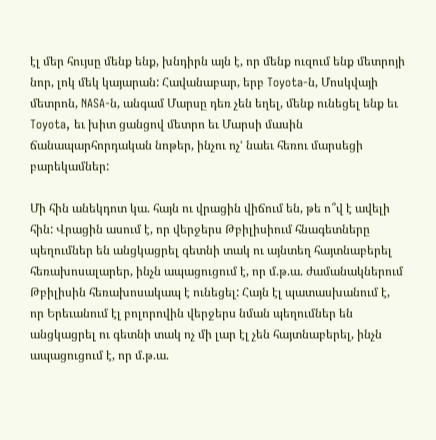էլ մեր հույսը մենք ենք, խնդիրն այն է, որ մենք ուզում ենք մետրոյի նոր, լոկ մեկ կայարան: Հավանաբար, երբ Toyota-ն, Մոսկվայի մետրոն, NASA-ն, անգամ Մարսը դեռ չեն եղել, մենք ունեցել ենք եւ Toyota, եւ խիտ ցանցով մետրո եւ Մարսի մասին ճանապարհորդական նոթեր, ինչու ոչՙ նաեւ հեռու մարսեցի բարեկամներ:

Մի հին անեկդոտ կա. հայն ու վրացին վիճում են, թե ո՞վ է ավելի հին: Վրացին ասում է, որ վերջերս Թբիլիսիում հնագետները պեղումներ են անցկացրել գետնի տակ ու այնտեղ հայտնաբերել հեռախոսալարեր, ինչն ապացուցում է, որ մ.թ.ա. ժամանակներում Թբիլիսին հեռախոսակապ է ունեցել: Հայն էլ պատասխանում է, որ Երեւանում էլ բոլորովին վերջերս նման պեղումներ են անցկացրել ու գետնի տակ ոչ մի լար էլ չեն հայտնաբերել, ինչն ապացուցում է, որ մ.թ.ա.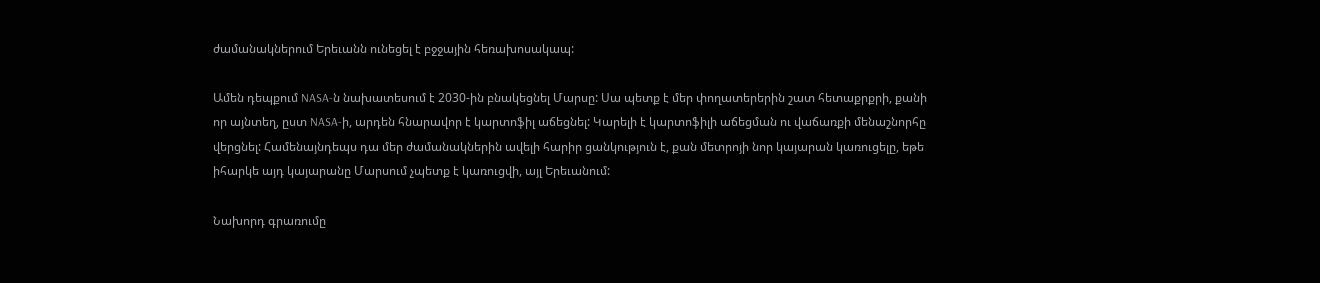ժամանակներում Երեւանն ունեցել է բջջային հեռախոսակապ:

Ամեն դեպքում NASA-ն նախատեսում է 2030-ին բնակեցնել Մարսը: Սա պետք է մեր փողատերերին շատ հետաքրքրի, քանի որ այնտեղ, ըստ NASA-ի, արդեն հնարավոր է կարտոֆիլ աճեցնել: Կարելի է կարտոֆիլի աճեցման ու վաճառքի մենաշնորհը վերցնել: Համենայնդեպս դա մեր ժամանակներին ավելի հարիր ցանկություն է, քան մետրոյի նոր կայարան կառուցելը, եթե իհարկե այդ կայարանը Մարսում չպետք է կառուցվի, այլ Երեւանում:

Նախորդ գրառումը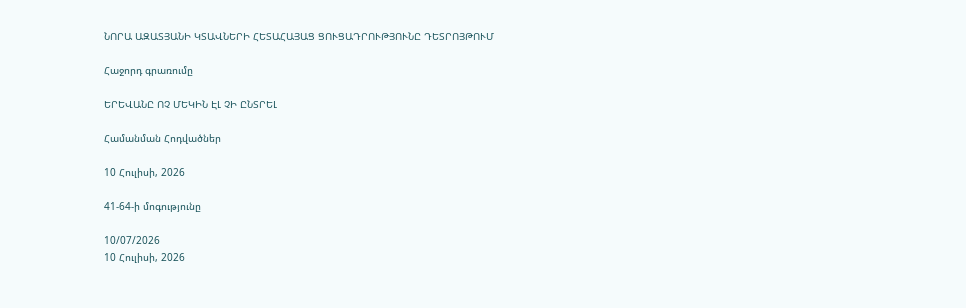ՆՈՐԱ ԱԶԱՏՅԱՆԻ ԿՏԱՎՆԵՐԻ ՀԵՏԱՀԱՅԱՑ ՑՈՒՑԱԴՐՈՒԹՅՈՒՆԸ ԴԵՏՐՈՅԹՈՒՄ

Հաջորդ գրառումը

ԵՐԵՎԱՆԸ ՈՉ ՄԵԿԻՆ ԷԼ ՉԻ ԸՆՏՐԵԼ

Համանման Հոդվածներ

10 Հուլիսի, 2026

41-64-ի մոգությունը

10/07/2026
10 Հուլիսի, 2026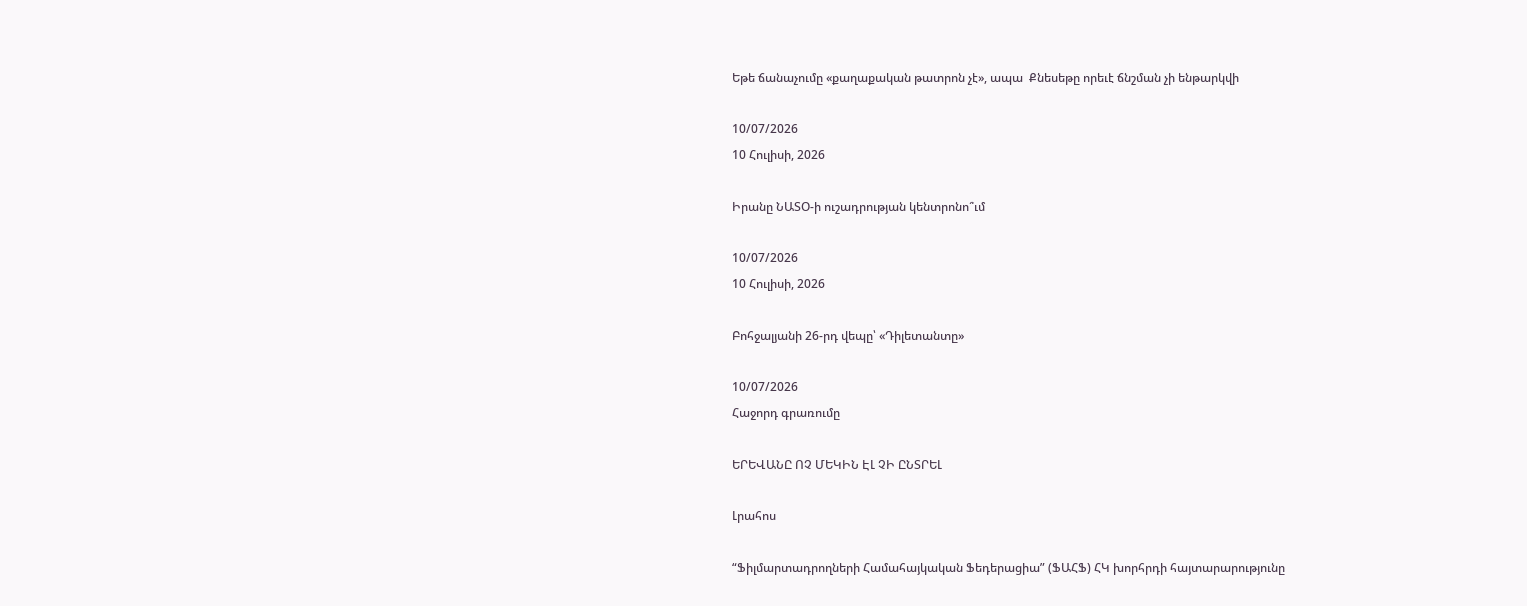Եթե ճանաչումը «քաղաքական թատրոն չէ», ապա  Քնեսեթը որեւէ ճնշման չի ենթարկվի

10/07/2026
10 Հուլիսի, 2026

Իրանը ՆԱՏՕ-ի ուշադրության կենտրոնո՞ւմ

10/07/2026
10 Հուլիսի, 2026

Բոհջալյանի 26-րդ վեպը՝ «Դիլետանտը»

10/07/2026
Հաջորդ գրառումը

ԵՐԵՎԱՆԸ ՈՉ ՄԵԿԻՆ ԷԼ ՉԻ ԸՆՏՐԵԼ

Լրահոս

“Ֆիլմարտադրողների Համահայկական Ֆեդերացիա” (ՖԱՀՖ) ՀԿ խորհրդի հայտարարությունը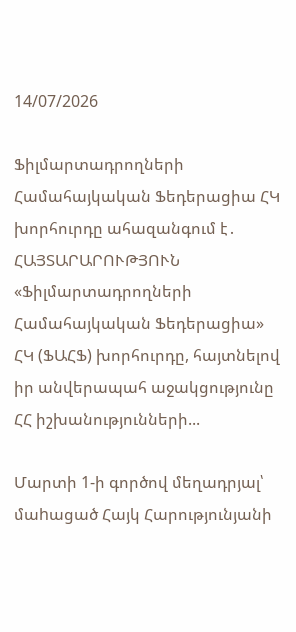14/07/2026

Ֆիլմարտադրողների Համահայկական Ֆեդերացիա ՀԿ խորհուրդը ահազանգում է․ ՀԱՅՏԱՐԱՐՈՒԹՅՈՒՆ «Ֆիլմարտադրողների Համահայկական Ֆեդերացիա» ՀԿ (ՖԱՀՖ) խորհուրդը, հայտնելով իր անվերապահ աջակցությունը ՀՀ իշխանությունների...

Մարտի 1-ի գործով մեղադրյալ՝ մաhացած Հայկ Հարությունյանի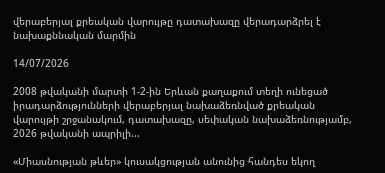վերաբերյալ քրեական վարույթը դատախազը վերադարձրել է նախաքննական մարմին

14/07/2026

2008 թվականի մարտի 1-2-ին Երևան քաղաքում տեղի ունեցած իրադարձությունների վերաբերյալ նախաձեռնված քրեական վարույթի շրջանակում, դատախազը, սեփական նախաձեռնությամբ, 2026 թվականի ապրիլի...

«Միասնության թևեր» կուսակցության անունից հանդես եկող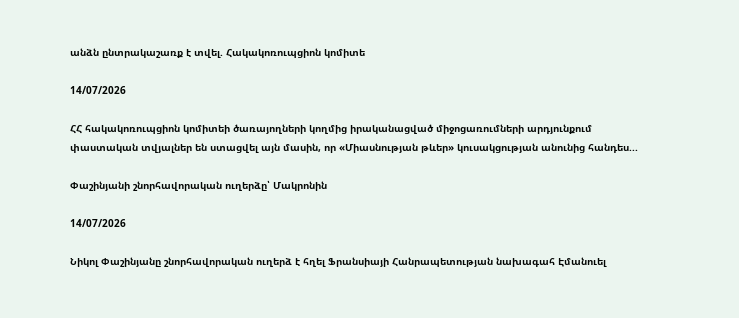անձն ընտրակաշառք է տվել. Հակակոռուպցիոն կոմիտե

14/07/2026

ՀՀ հակակոռուպցիոն կոմիտեի ծառայողների կողմից իրականացված միջոցառումների արդյունքում փաստական տվյալներ են ստացվել այն մասին, որ «Միասնության թևեր» կուսակցության անունից հանդես...

Փաշինյանի շնորհավորական ուղերձը՝ Մակրոնին

14/07/2026

Նիկոլ Փաշինյանը շնորհավորական ուղերձ է հղել Ֆրանսիայի Հանրապետության նախագահ Էմանուել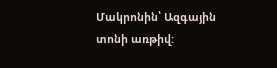Մակրոնին՝ Ազգային տոնի առթիվ: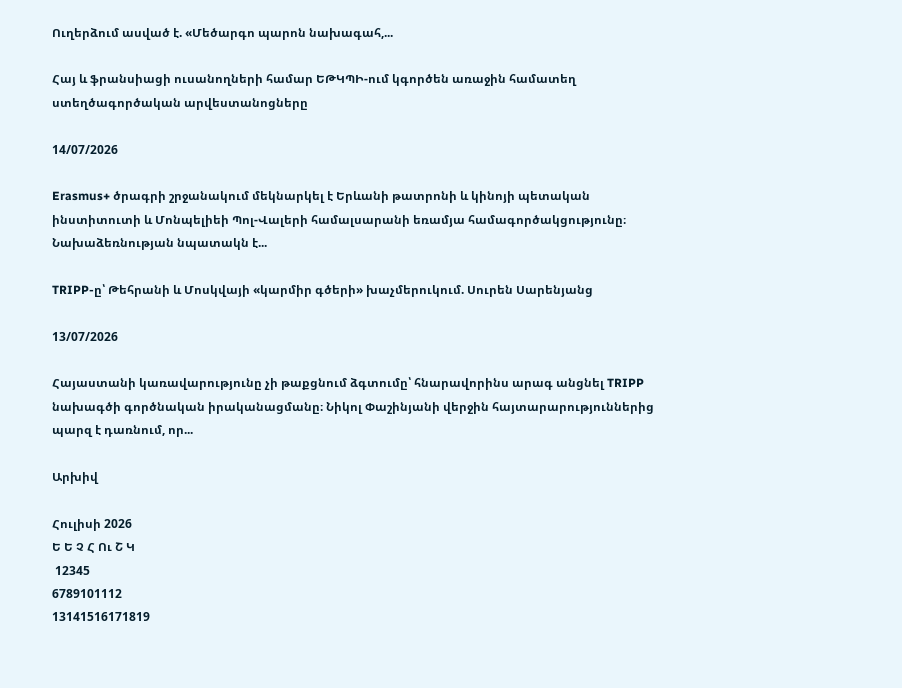Ուղերձում ասված է. «Մեծարգո պարոն նախագահ,...

Հայ և ֆրանսիացի ուսանողների համար ԵԹԿՊԻ-ում կգործեն առաջին համատեղ ստեղծագործական արվեստանոցները

14/07/2026

Erasmus+ ծրագրի շրջանակում մեկնարկել է Երևանի թատրոնի և կինոյի պետական ինստիտուտի և Մոնպելիեի Պոլ-Վալերի համալսարանի եռամյա համագործակցությունը։ Նախաձեռնության նպատակն է...

TRIPP-ը՝ Թեհրանի և Մոսկվայի «կարմիր գծերի» խաչմերուկում. Սուրեն Սարենյանց

13/07/2026

Հայաստանի կառավարությունը չի թաքցնում ձգտումը՝ հնարավորինս արագ անցնել TRIPP նախագծի գործնական իրականացմանը։ Նիկոլ Փաշինյանի վերջին հայտարարություններից պարզ է դառնում, որ...

Արխիվ

Հուլիսի 2026
Ե Ե Չ Հ Ու Շ Կ
 12345
6789101112
13141516171819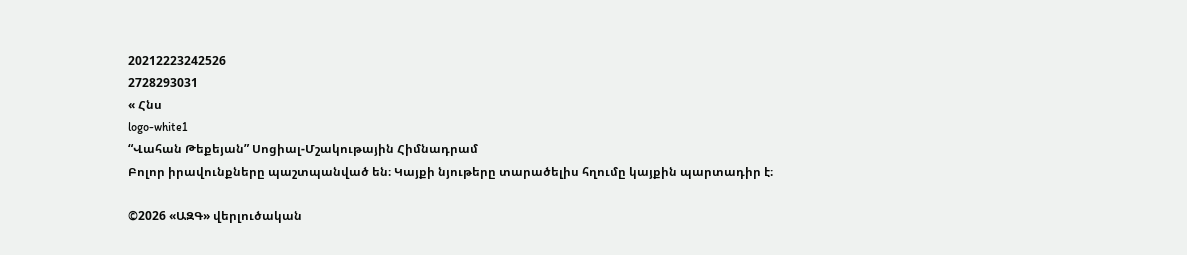20212223242526
2728293031
« Հնս
logo-white1
“Վահան Թեքեյան” Սոցիալ-Մշակութային Հիմնադրամ
Բոլոր իրավունքները պաշտպանված են։ Կայքի նյութերը տարածելիս հղումը կայքին պարտադիր է։

©2026 «ԱԶԳ» վերլուծական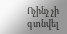Ոչինչ չի գտնվել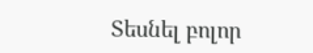Տեսնել բոլոր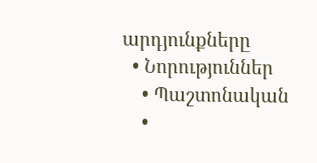արդյունքները
  • Նորություններ
    • Պաշտոնական
    •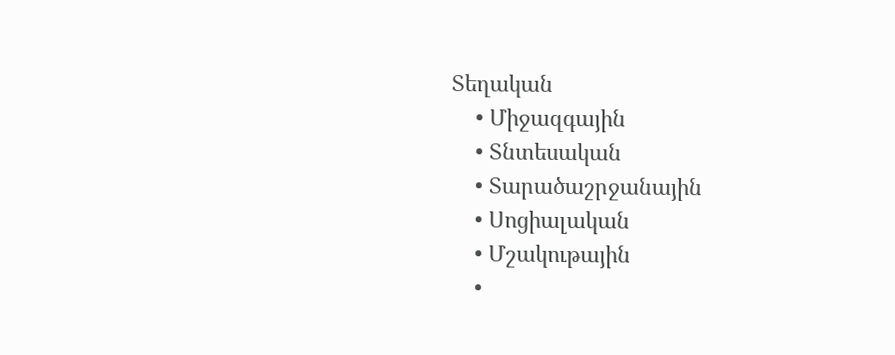Տեղական
    • Միջազգային
    • Տնտեսական
    • Տարածաշրջանային
    • Սոցիալական
    • Մշակութային
    •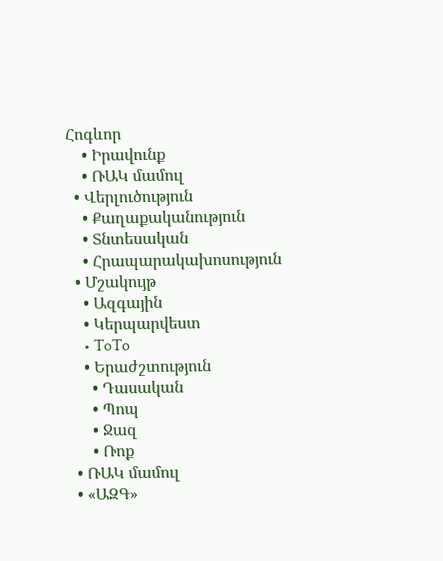Հոգևոր
    • Իրավունք
    • ՌԱԿ մամուլ
  • Վերլուծություն
    • Քաղաքականություն
    • Տնտեսական
    • Հրապարակախոսություն
  • Մշակույթ
    • Ազգային
    • Կերպարվեստ
    • ToTo
    • Երաժշտություն
      • Դասական
      • Պոպ
      • Ջազ
      • Ռոք
  • ՌԱԿ մամուլ
  • «ԱԶԳ»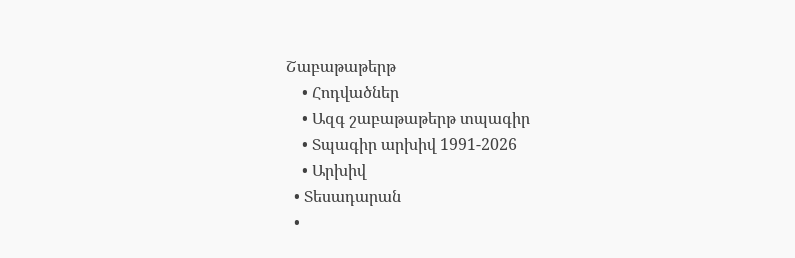Շաբաթաթերթ
    • Հոդվածներ
    • Ազգ շաբաթաթերթ տպագիր
    • Տպագիր արխիվ 1991-2026
    • Արխիվ
  • Տեսադարան
  •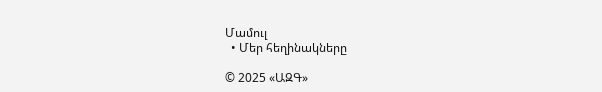Մամուլ
  • Մեր հեղինակները

© 2025 «ԱԶԳ»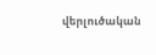վերլուծական